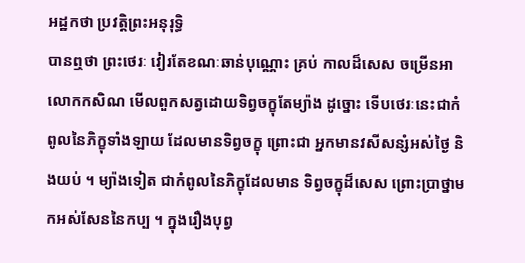អដ្ឋកថា ប្រវត្តិព្រះអនុរុទ្ធិ
បានឮថា ព្រះថេរៈ វៀរតែខណៈឆាន់បុណ្ណោះ គ្រប់ កាលដ៏សេស ចម្រើនអាលោកកសិណ មើលពួកសត្វដោយទិព្វចក្ខុតែម្យ៉ាង ដូច្នោះ ទើបថេរៈនេះជាកំពូលនៃភិក្ខុទាំងឡាយ ដែលមានទិព្វចក្ខុ ព្រោះជា អ្នកមានវសីសន្សំអស់ថ្ងៃ និងយប់ ។ ម្យ៉ាងទៀត ជាកំពូលនៃភិក្ខុដែលមាន ទិព្វចក្ខុដ៏សេស ព្រោះប្រាថ្នាមកអស់សែននៃកប្ប ។ ក្នុងរឿងបុព្វ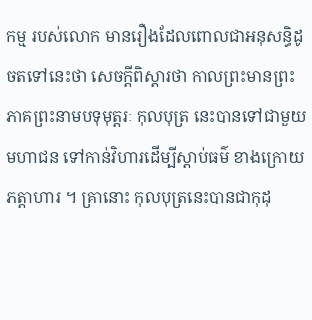កម្ម របស់លោក មានរឿងដែលពោលជាអនុសន្ធិដូចតទៅនេះថា សេចក្តីពិស្តារថា កាលព្រះមានព្រះភាគព្រះនាមបទុមុត្តរៈ កុលបុត្រ នេះបានទៅជាមួយមហាជន ទៅកាន់វិហារដើម្បីស្តាប់ធម៌ ខាងក្រោយ ភត្តាហារ ។ គ្រានោះ កុលបុត្រនេះបានជាកុដុ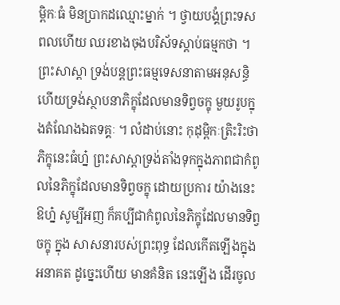ម្ពិកៈធំ មិនប្រាកដឈ្មោះម្នាក់ ។ ថ្វាយបង្គំព្រះទសពលហើយ ឈរខាងចុងបរិស័ទស្តាប់ធម្មកថា ។ ព្រះសាស្តា ទ្រង់បន្តព្រះធម្មទេសនាតាមអនុសន្ធិ ហើយទ្រង់ស្ថាបនាភិក្ខុដែលមានទិព្វចក្ខុ មួយរូបក្នុងតំណែងឯតទគ្គៈ ។ លំដាប់នោះ កុដុម្ពិកៈត្រិះរិះថា ភិក្ខុនេះធំហ្ន៎ ព្រះសាស្តាទ្រង់តាំងទុកក្នុងភាពជាកំពូលនៃភិក្ខុដែលមានទិព្វចក្ខុ ដោយប្រការ យ៉ាងនេះ ឱហ្ន៎ សូម្បីអញ ក៏គប្បីជាកំពូលនៃភិក្ខុដែលមានទិព្វចក្ខុ ក្នុង សាសនារបស់ព្រះពុទ្ធ ដែលកើតឡើងក្នុងអនាគត ដូច្នេះហើយ មានគំនិត នេះឡើង ដើរចូល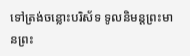ទៅត្រង់ចន្លោះបរិស័ទ ទូលនិមន្តព្រះមានព្រះ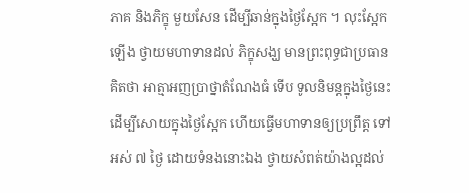ភាគ និងភិក្ខុ មួយសែន ដើម្បីឆាន់ក្នុងថ្ងៃស្អែក ។ លុះស្អែកឡើង ថ្វាយមហាទានដល់ ភិក្ខុសង្ឃ មានព្រះពុទ្ធជាប្រធាន គិតថា អាត្មាអញប្រាថ្នាតំណែងធំ ទើប ទូលនិមន្តក្នុងថ្ងៃនេះ ដើម្បីសោយក្នុងថ្ងៃស្អែក ហើយធ្វើមហាទានឲ្យប្រព្រឹត្ត ទៅអស់ ៧ ថ្ងៃ ដោយទំនងនោះឯង ថ្វាយសំពត់យ៉ាងល្អដល់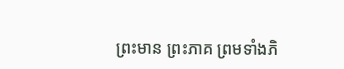ព្រះមាន ព្រះភាគ ព្រមទាំងភិ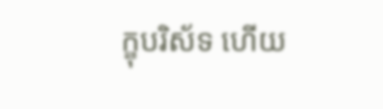ក្ខុបរិស័ទ ហើយ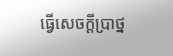ធ្វើសេចក្តីប្រាថ្ន